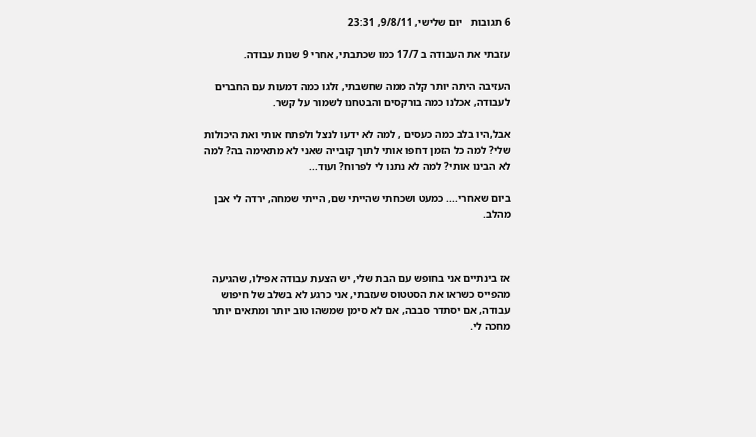6 תגובות   יום שלישי, 9/8/11, 23:31

עזבתי את העבודה ב 17/7 כמו שכתבתי, אחרי 9 שנות עבודה.

העזיבה היתה יותר קלה ממה שחשבתי, זלגו כמה דמעות עם החברים לעבודה, אכלנו כמה בורקסים והבטחנו לשמור על קשר.

אבל,היו בלב כמה כעסים , למה לא ידעו לנצל ולפתח אותי ואת היכולות שלי? למה כל הזמן דחפו אותי לתוך קובייה שאני לא מתאימה בה? למה לא הבינו אותי? למה לא נתנו לי לפרוח? ועוד...

ביום שאחרי.... כמעט ושכחתי שהייתי שם, הייתי שמחה, ירדה לי אבן מהלב.



אז בינתיים אני בחופש עם הבת שלי, יש הצעת עבודה אפילו, שהגיעה מהפייס כשראו את הסטטוס שעזבתי, אני כרגע לא בשלב של חיפוש עבודה, אם יסתדר סבבה, אם לא סימן שמשהו טוב יותר ומתאים יותר מחכה לי.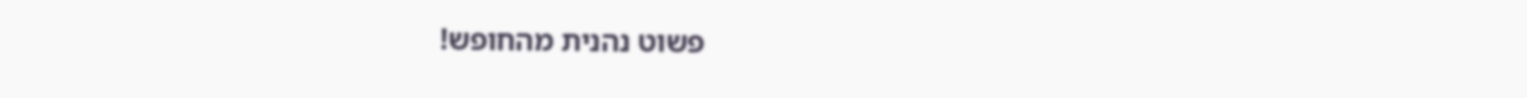פשוט נהנית מהחופש!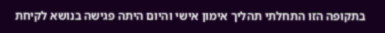בתקופה הזו התחלתי תהליך אימון אישי והיום היתה פגישה בנושא לקיחת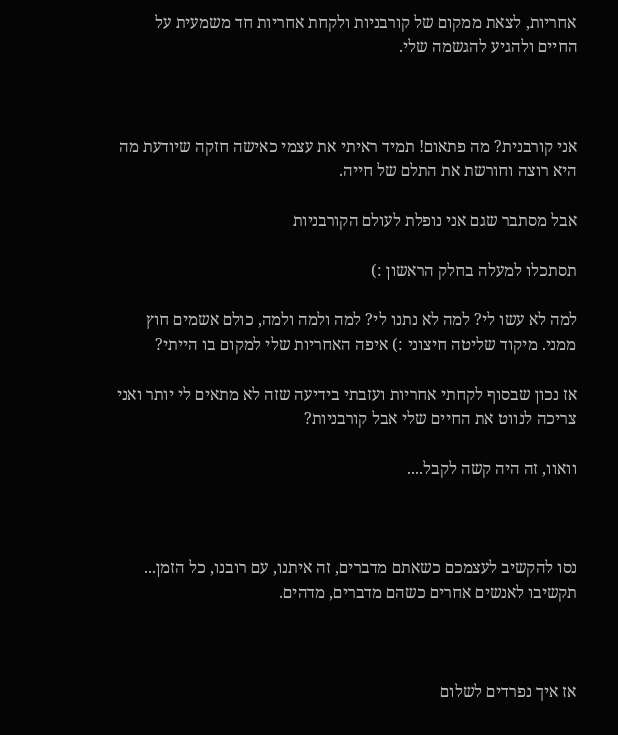אחריות, לצאת ממקום של קורבניות ולקחת אחריות חד משמעית על החיים ולהגיע להגשמה שלי.



אני קורבנית? מה פתאום! תמיד ראיתי את עצמי כאישה חזקה שיודעת מה היא רוצה וחורשת את התלם של חייה.

אבל מסתבר שגם אני נופלת לעולם הקורבניות

תסתכלו למעלה בחלק הראשון :)

למה לא עשו לי? למה לא נתנו לי? למה ולמה ולמה, כולם אשמים חוץ ממני. מיקוד שליטה חיצוני :) איפה האחריות שלי למקום בו הייתי?

אז נכון שבסוף לקחתי אחריות ועזבתי בידיעה שזה לא מתאים לי יותר ואני צריכה לנווט את החיים שלי אבל קורבניות?

וואוו, זה היה קשה לקבל....



נסו להקשיב לעצמכם כשאתם מדברים, זה איתנו, עם רובנו, כל הזמן... תקשיבו לאנשים אחרים כשהם מדברים, מדהים.



אז איך נפרדים לשלום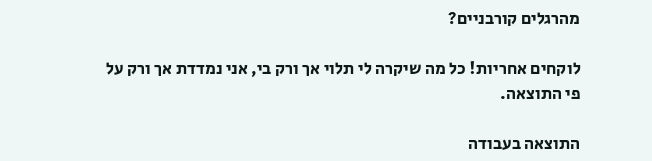מהרגלים קורבניים?

לוקחים אחריות! כל מה שיקרה לי תלוי אך ורק בי, אני נמדדת אך ורק על פי התוצאה.

התוצאה בעבודה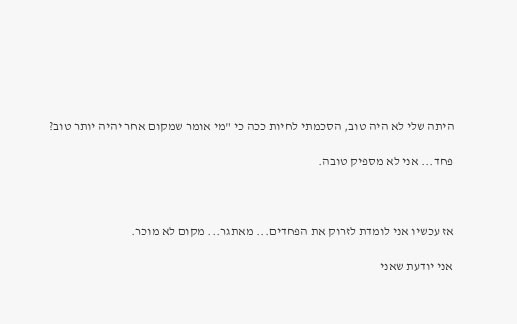היתה שלי לא היה טוב, הסכמתי לחיות ככה כי "מי אומר שמקום אחר יהיה יותר טוב?

פחד... אני לא מספיק טובה.



אז עכשיו אני לומדת לזרוק את הפחדים... מאתגר... מקום לא מוכר.

אני יודעת שאני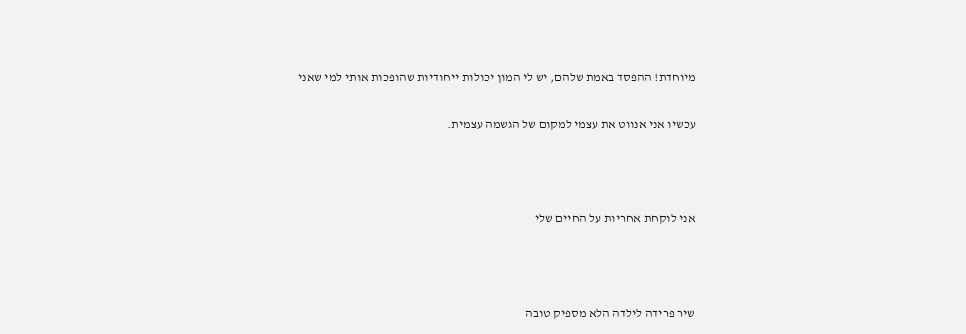מיוחדת! ההפסד באמת שלהם, יש לי המון יכולות ייחודיות שהופכות אותי למי שאני

עכשיו אני אנווט את עצמי למקום של הגשמה עצמית.



אני לוקחת אחריות על החיים שלי



שיר פרידה לילדה הלא מספיק טובה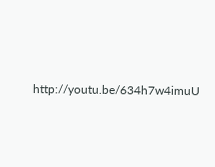http://youtu.be/634h7w4imuU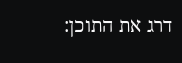דרג את התוכן: